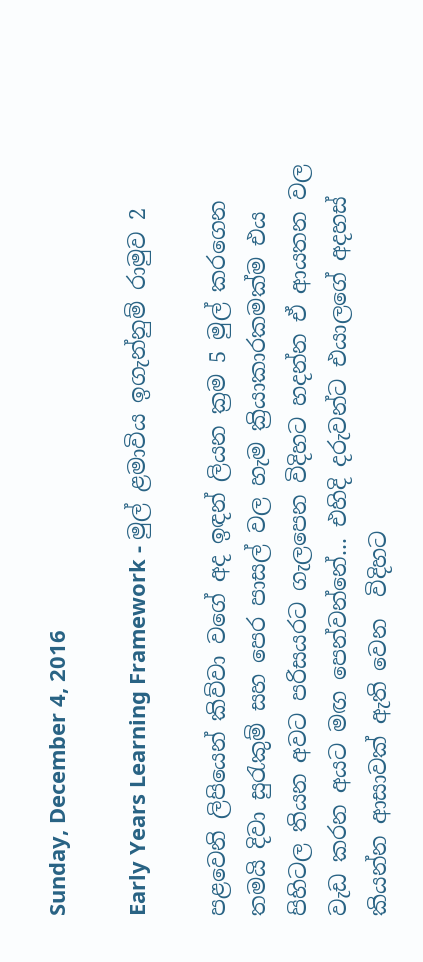Sunday, December 4, 2016

Early Years Learning Framework - මුල් ළමාවිය ඉගැන්නුම් රාමුව 2

පළවෙනි ලිපියෙන් කිව්වා වගේ අද ඉඳන් ලියන ක්‍රම 5 මුල් කරගෙන තමයි දිවා සුරැකුම් සහ පෙර පාසල් වල හැම ක්‍රියාකාරකමක්ම එය පිහිටල තියන අවට පරිසයරට ගැලපෙන විදිහට හදන්න ඒ ආයතන වල වැඩ කරන අයට මඟ පෙන්වන්නේ... එහිදි දරුවන්ට එයාලගේ අදහස් කියන්න ආසාවක් ඇති වෙන  විදිහට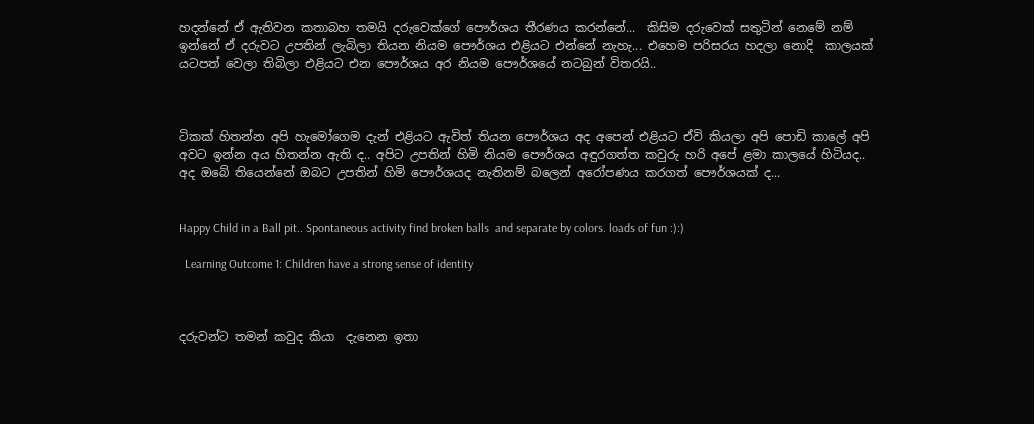හදන්නේ ඒ ඇතිවන කතාබහ තමයි දරුවෙක්ගේ පෞර්ශය තීරණය කරන්නේ...  කිසිම දරුවෙක් සතුටින් නෙමේ නම් ඉන්නේ ඒ දරුවට උපතින් ලැබිලා තියන නියම පෞර්ශය එළියට එන්නේ නැහැ... එහෙම පරිසරය හදලා නොදි  කාලයක් යටපත් වෙලා තිබිලා එළියට එන පෞර්ශය අර නියම පෞර්ශයේ නටබුන් විතරයි..



ටිකක් හිතන්න අපි හැමෝගෙම දැන් එළියට ඇවිත් තියන පෞර්ශය අද අපෙන් එළියට ඒවි කියලා අපි පොඩි කාලේ අපි අවට ඉන්න අය හිතන්න ඇති ද.. අපිට උපතින් හිමි නියම පෞර්ශය අඳුරගත්ත කවුරු හරි අපේ ළමා කාලයේ හිටියද.. අද ඔබේ තියෙන්නේ ඔබට උපතින් හිමි පෞර්ශයද නැතිනම් බලෙන් අරෝපණය කරගත් පෞර්ශයක් ද...


Happy Child in a Ball pit.. Spontaneous activity find broken balls  and separate by colors. loads of fun :):)

  Learning Outcome 1: Children have a strong sense of identity



දරුවන්ට තමන් කවුද කියා  දැනෙන ඉතා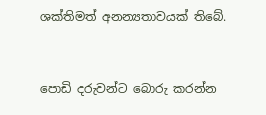ශක්තිමත් අනන්‍යතාවයක් තිබේ.



පොඩි දරුවන්ට බොරු කරන්න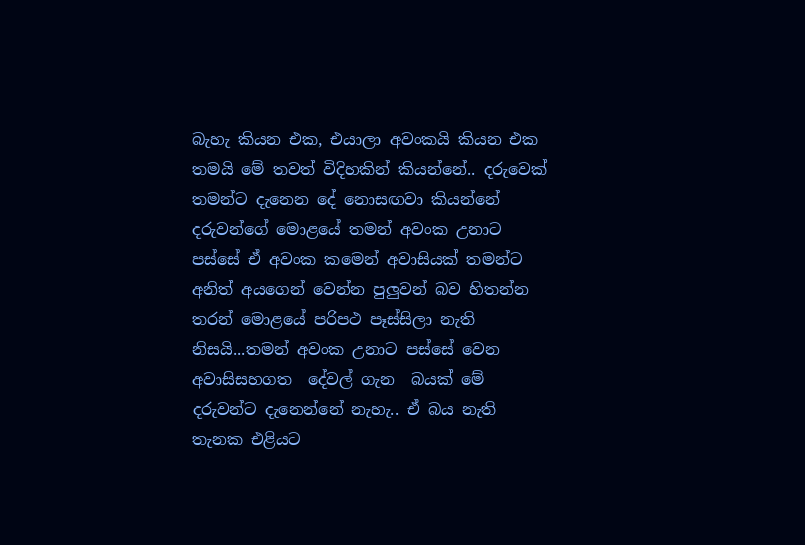බැහැ කියන එක, එයාලා අවංකයි කියන එක තමයි මේ තවත් විදිහකින් කියන්නේ.. දරුවෙක් තමන්ට දැනෙන දේ නොසඟවා කියන්නේ දරුවන්ගේ මොළයේ තමන් අවංක උනාට පස්සේ ඒ අවංක කමෙන් අවාසියක් තමන්ට අනිත් අයගෙන් වෙන්න පුලුවන් බව හිතන්න තරන් මොළයේ පරිපථ පෑස්සිලා නැති නිසයි...තමන් අවංක උනාට පස්සේ වෙන අවාසිසහගත  දේවල් ගැන  බයක් මේ දරුවන්ට දැනෙන්නේ නැහැ.. ඒ බය නැති තැනක එළියට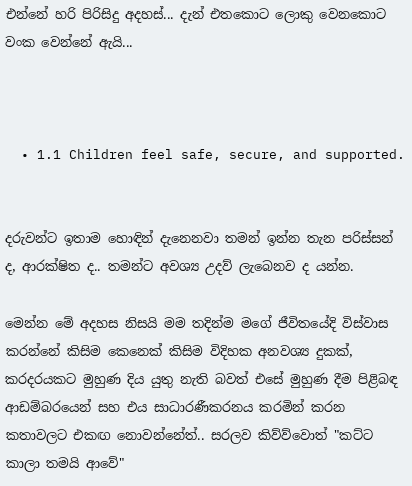එන්නේ හරි පිරිසිදු අදහස්... දැන් එතකොට ලොකු වෙනකොට වංක වෙන්නේ ඇයි...



  • 1.1 Children feel safe, secure, and supported.


දරුවන්ට ඉතාම හොඳින් දැනෙනවා තමන් ඉන්න තැන පරිස්සන් ද, ආරක්ෂිත ද.. තමන්ට අවශ්‍ය උදව් ලැබෙනව ද යන්න.

මෙන්න මේ අදහස නිසයි මම තදින්ම මගේ ජීවිතයේදි විස්වාස කරන්නේ කිසිම කෙනෙක් කිසිම විදිහක අනවශ්‍ය දුකක්, කරදරයකට මුහුණ දිය යුතු නැති බවත් එසේ මුහුණ දීම පිළිබඳ ආඩම්බරයෙන් සහ එය සාධාරණීකරනය කරමින් කරන කතාවලට එකඟ නොවන්නේත්.. සරලව කිව්ව්වොත් "කට්ට කාලා තමයි ආවේ"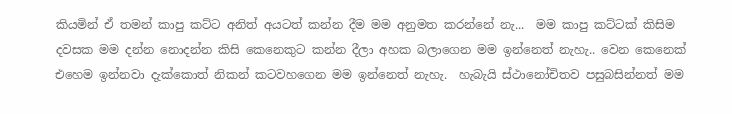කියමින් ඒ තමන් කාපු කට්ට අනිත් අයටත් කන්න දීම මම අනුමත කරන්නේ නැ...  මම කාපු කට්ටක් කිසිම දවසක මම දන්න නොදන්න කිසි කෙනෙකුට කන්න දීලා අහක බලාගෙන මම ඉන්නෙත් නැහැ.. වෙන කෙනෙක් එහෙම ඉන්නවා දැක්කොත් නිකන් කටවහගෙන මම ඉන්නෙත් නැහැ.  හැබැයි ස්ථානෝචිතව පසුබසින්නත් මම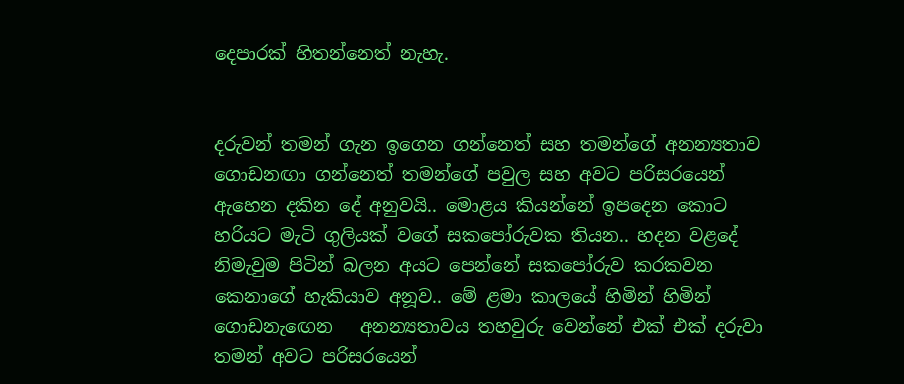දෙපාරක් හිතන්නෙත් නැහැ.


දරුවන් තමන් ගැන ඉගෙන ගන්නෙත් සහ තමන්ගේ අනන්‍යතාව ගොඩනඟා ගන්නෙත් තමන්ගේ පවුල සහ අවට පරිසරයෙන් ඇහෙන දකින දේ අනුවයි.. මොළය කියන්නේ ඉපදෙන කොට හරියට මැටි ගුලියක් වගේ සකපෝරුවක තියන.. හදන වළදේ  නිමැවුම පිටින් බලන අයට පෙන්නේ සකපෝරුව කරකවන කෙනාගේ හැකියාව අනූව.. මේ ළමා කාලයේ හිමින් හිමින් ගොඩනැඟෙන   අනන්‍යතාවය තහවුරු වෙන්නේ එක් එක් දරුවා තමන් අවට පරිසරයෙන්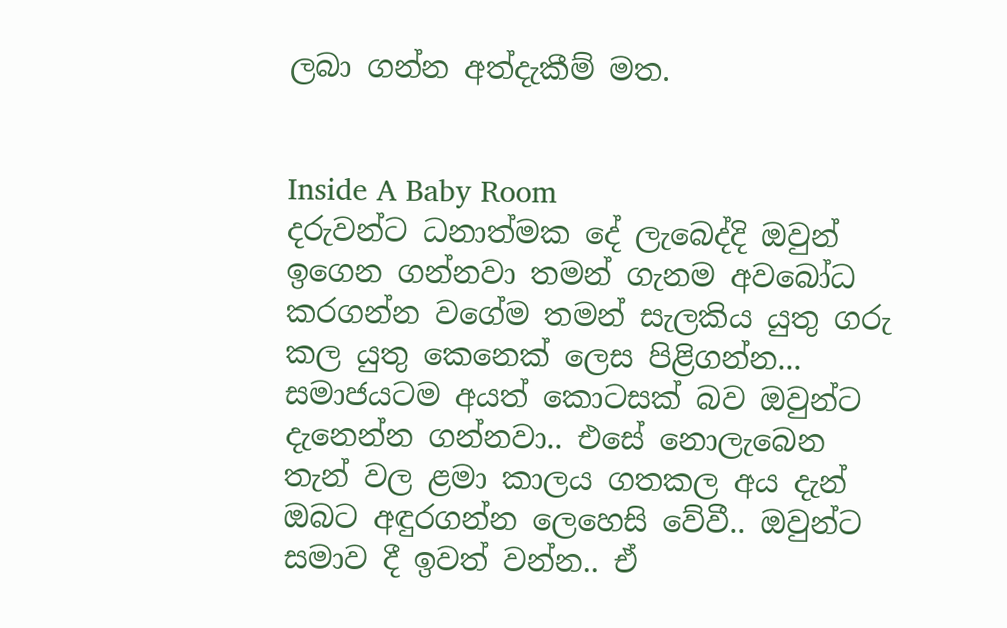ලබා ගන්න අත්දැකීම් මත.


Inside A Baby Room
දරුවන්ට ධනාත්මක දේ ලැබෙද්දි ඔවුන් ඉගෙන ගන්නවා තමන් ගැනම අවබෝධ කරගන්න වගේම තමන් සැලකිය යුතු ගරු කල යුතු කෙනෙක් ලෙස පිළිගන්න... සමාජයටම අයත් කොටසක් බව ඔවුන්ට දැනෙන්න ගන්නවා.. එසේ නොලැබෙන තැන් වල ළමා කාලය ගතකල අය දැන් ඔබට අඳුරගන්න ලෙහෙසි වේවී.. ඔවුන්ට සමාව දී ඉවත් වන්න.. ඒ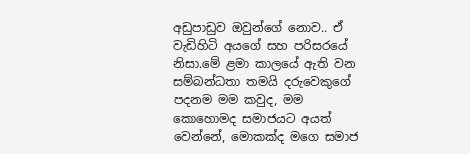අඩුපාඩුව ඔවුන්ගේ නොව.. ඒ වැඩිහිටි අයගේ සහ පරිසරයේ නිසා.මේ ළමා කාලයේ ඇති වන සම්බන්ධතා තමයි දරුවෙකුගේ පදනම මම කවුද, මම කොහොමද සමාජයට අයත් වෙන්නේ, මොකක්ද මගෙ සමාජ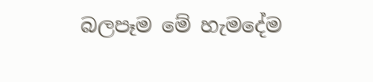බලපෑම මේ හැමදේම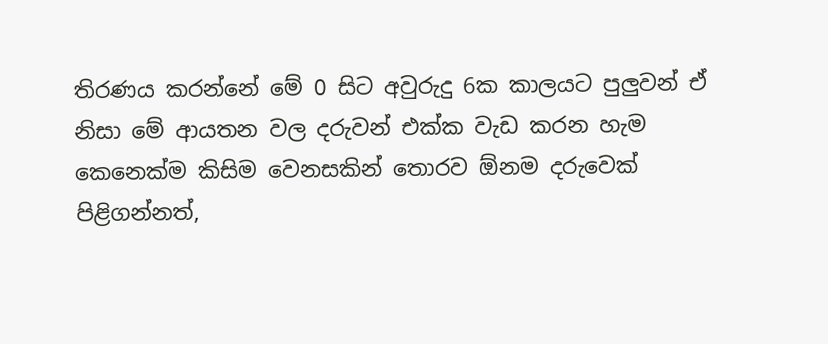තිරණය කරන්නේ මේ 0 සිට අවුරුදු 6ක කාලයට පුලුවන් ඒ නිසා මේ ආයතන වල දරුවන් එක්ක වැඩ කරන හැම කෙනෙක්ම කිසිම වෙනසකින් තොරව ඕනම දරුවෙක් පිළිගන්නත්,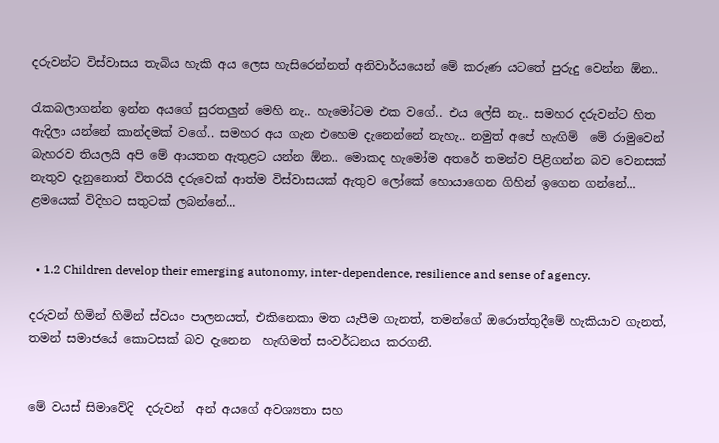දරුවන්ට විස්වාසය තැබිය හැකි අය ලෙස හැසිරෙන්නත් අනිවාර්යයෙන් මේ කරුණ යටතේ පුරුදු වෙන්න ඕන..

රැකබලාගන්න ඉන්න අයගේ සුරතලුන් මෙහි නැ.. හැමෝටම එක වගේ.. එය ලේසි නැ.. සමහර දරුවන්ට හිත ඇදිලා යන්නේ කාන්දමක් වගේ.. සමහර අය ගැන එහෙම දැනෙන්නේ නැහැ.. නමුත් අපේ හැඟිම්  මේ රාමුවෙන් බැහරව තියලයි අපි මේ ආයතන ඇතුළට යන්න ඕන.. මොකද හැමෝම අතරේ තමන්ව පිළිගන්න බව වෙනසක් නැතුව දැනුනොත් විතරයි දරුවෙක් ආත්ම විස්වාසයක් ඇතුව ලෝකේ හොයාගෙන ගිහින් ඉගෙන ගන්නේ... ළමයෙක් විදිහට සතුටක් ලබන්නේ...


  • 1.2 Children develop their emerging autonomy, inter-dependence, resilience and sense of agency.

දරුවන් හිමින් හිමින් ස්වයං පාලනයත්, එකිනෙකා මත යැපීම ගැනත්, තමන්ගේ ඔරොත්තුදීමේ හැකියාව ගැනත්, තමන් සමාජයේ කොටසක් බව දැනෙන  හැඟිමත් සංවර්ධනය කරගනී.


මේ වයස් සිමාවේදි  දරුවන්  අන් අයගේ අවශ්‍යතා සහ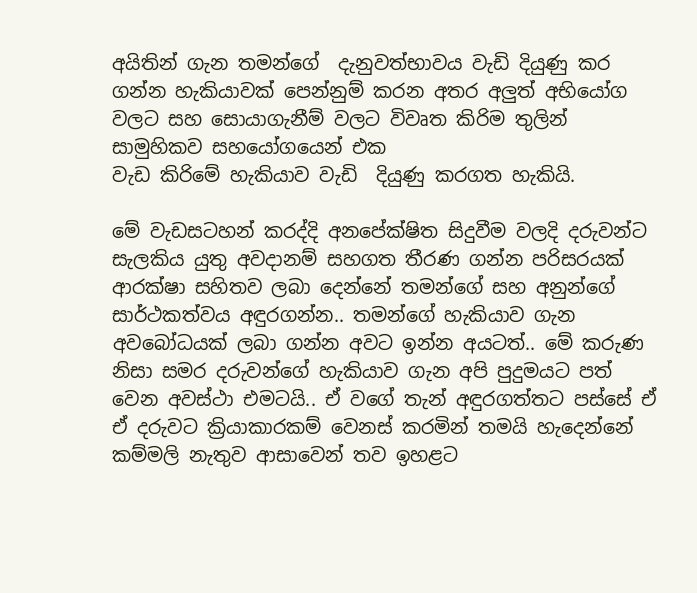අයිතින් ගැන තමන්ගේ  දැනුවත්භාවය වැඩි දියුණු කර ගන්න හැකියාවක් පෙන්නුම් කරන අතර අලුත් අභියෝග වලට සහ සොයාගැනීම් වලට විවෘත කිරිම තුලින් සාමුහිකව සහයෝගයෙන් එක
වැඩ කිරිමේ හැකියාව වැඩි  දියුණු කරගත හැකියි.

මේ වැඩසටහන් කරද්දි අනපේක්ෂිත සිදුවීම වලදි දරුවන්ට  සැලකිය යුතු අවදානම් සහගත තීරණ ගන්න පරිසරයක් ආරක්ෂා සහිතව ලබා දෙන්නේ තමන්ගේ සහ අනුන්ගේ සාර්ථකත්වය අඳුරගන්න.. තමන්ගේ හැකියාව ගැන අවබෝධයක් ලබා ගන්න අවට ඉන්න අයටත්.. මේ කරුණ නිසා සමර දරුවන්ගේ හැකියාව ගැන අපි පුදුමයට පත් වෙන අවස්ථා එමටයි.. ඒ වගේ තැන් අඳුරගත්තට පස්සේ ඒ ඒ දරුවට ක්‍රියාකාරකම් වෙනස් කරමින් තමයි හැදෙන්නේ කම්මලි නැතුව ආසාවෙන් තව ඉහළට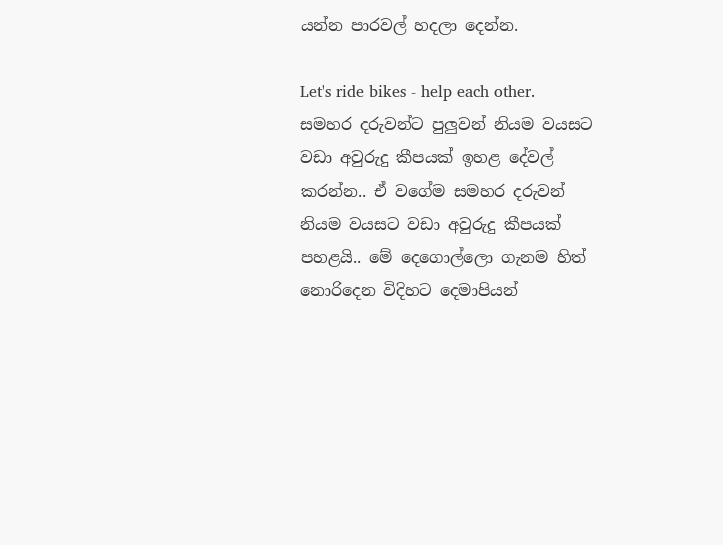යන්න පාරවල් හදලා දෙන්න.

Let's ride bikes - help each other.
සමහර දරුවන්ට පුලුවන් නියම වයසට වඩා අවුරුදු කීපයක් ඉහළ දේවල් කරන්න.. ඒ වගේම සමහර දරුවන් නියම වයසට වඩා අවුරුදු කීපයක් පහළයි.. මේ දෙගොල්ලො ගැනම හිත් නොරිදෙන විදිහට දෙමාපියන්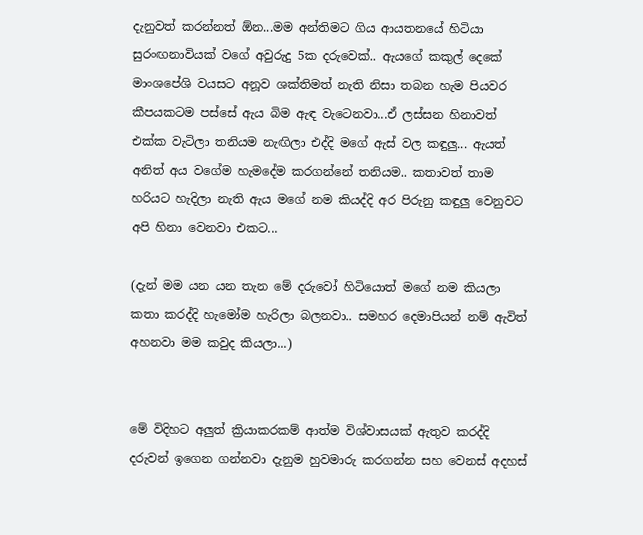දැනුවත් කරන්නත් ඕන...මම අන්තිමට ගිය ආයතනයේ හිටියා සුරංඟනාවියක් වගේ අවුරුදු 5ක දරුවෙක්.. ඇයගේ කකුල් දෙකේ මාංශපේශි වයසට අනූව ශක්තිමත් නැති නිසා තබන හැම පියවර කීපයකටම පස්සේ ඇය බිම ඇඳ වැටෙනවා...ඒ ලස්සන හිනාවත් එක්ක වැටිලා තනියම නැඟිලා එද්දි මගේ ඇස් වල කඳුලු... ඇයත් අනිත් අය වගේම හැමදේම කරගන්නේ තනියම.. කතාවත් තාම හරියට හැදිලා නැති ඇය මගේ නම කියද්දි අර පිරුනු කඳුලු වෙනුවට අපි හිනා වෙනවා එකට...

(දැන් මම යන යන තැන මේ දරුවෝ හිටියොත් මගේ නම කියලා කතා කරද්දි හැමෝම හැරිලා බලනවා.. සමහර දෙමාපියන් නම් ඇවිත් අහනවා මම කවුද කියලා...)


මේ විදිහට අලුත් ක්‍රියාකරකම් ආත්ම විශ්වාසයක් ඇතුව කරද්දි දරුවන් ඉගෙන ගන්නවා දැනුම හුවමාරු කරගන්න සහ වෙනස් අදහස්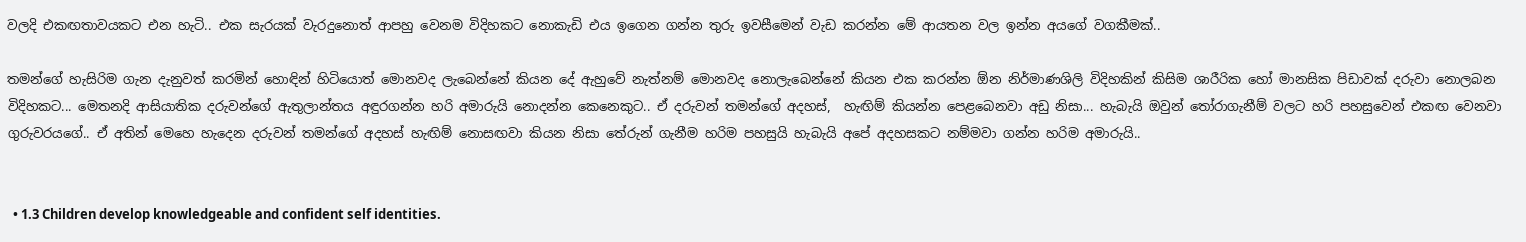වලදි එකඟතාවයකට එන හැටි.. එක සැරයක් වැරදුනොත් ආපහු වෙනම විදිහකට නොකැඩි එය ඉගෙන ගන්න තුරු ඉවසීමෙන් වැඩ කරන්න මේ ආයතන වල ඉන්න අයගේ වගකීමක්..

තමන්ගේ හැසිරිම ගැන දැනුවත් කරමින් හොඳින් හිටියොත් මොනවද ලැබෙන්නේ කියන දේ ඇහුවේ නැත්නම් මොනවද නොලැබෙන්නේ කියන එක කරන්න ඕන නිර්මාණශිලි විදිහකින් කිසිම ශාරීරික හෝ මානසික පිඩාවක් දරුවා නොලබන විදිහකට... මෙතනදි ආසියාතික දරුවන්ගේ ඇතුලාන්තය අඳුරගන්න හරි අමාරුයි නොදන්න කෙනෙකුට.. ඒ දරුවන් තමන්ගේ අදහස්,  හැඟිම් කියන්න පෙළබෙනවා අඩු නිසා... හැබැයි ඔවුන් තෝරාගැනීම් වලට හරි පහසුවෙන් එකඟ වෙනවා ගුරුවරයගේ.. ඒ අතින් මෙහෙ හැදෙන දරුවන් තමන්ගේ අදහස් හැඟිම් නොසඟවා කියන නිසා තේරුන් ගැනීම හරිම පහසුයි හැබැයි අපේ අදහසකට නම්මවා ගන්න හරිම අමාරුයි..


  • 1.3 Children develop knowledgeable and confident self identities.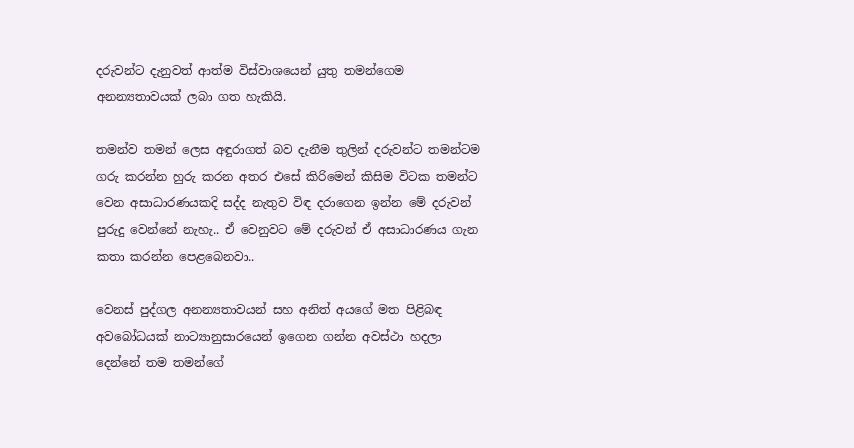දරුවන්ට දැනුවත් ආත්ම විස්වාශයෙන් යුතු තමන්ගෙම අනන්‍යතාවයක් ලබා ගත හැකියි.

තමන්ව තමන් ලෙස අඳුරාගත් බව දැනීම තුලින් දරුවන්ට තමන්ටම ගරු කරන්න හුරු කරන අතර එසේ කිරිමෙන් කිසිම විටක තමන්ට වෙන අසාධාරණයකදි සද්ද නැතුව විඳ දරාගෙන ඉන්න මේ දරුවන් පුරුදු වෙන්නේ නැහැ.. ඒ වෙනුවට මේ දරුවන් ඒ අසාධාරණය ගැන කතා කරන්න පෙළබෙනවා..

වෙනස් පුද්ගල අනන්‍යතාවයන් සහ අනිත් අයගේ මත පිළිබඳ  අවබෝධයක් නාට්‍යානුසාරයෙන් ඉගෙන ගන්න අවස්ථා හදලා දෙන්නේ තම තමන්ගේ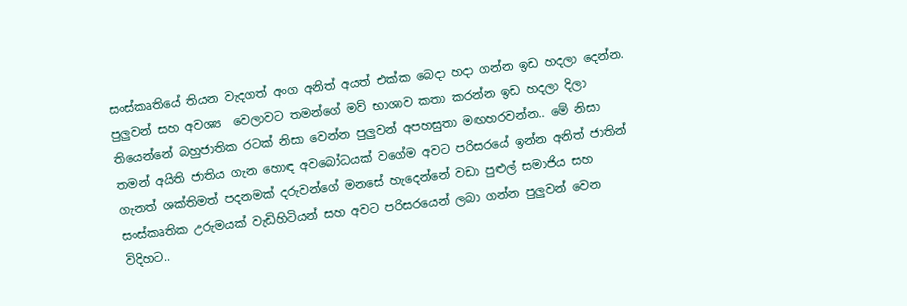සංස්කෘතියේ තියන වැදගත් අංග අනිත් අයත් එක්ක බෙදා හදා ගන්න ඉඩ හදලා දෙන්න.  පුලුවන් සහ අවශ්‍ය  වෙලාවට තමන්ගේ මව් භාශාව කතා කරන්න ඉඩ හදලා දිලා තියෙන්නේ බහුජාතික රටක් නිසා වෙන්න පුලුවන් අපහසුතා මඟහරවන්න.. මේ නිසා තමන් අයිති ජාතිය ගැන හොඳ අවබෝධයක් වගේම අවට පරිසරයේ ඉන්න අනිත් ජාතින් ගැනත් ශක්තිමත් පදනමක් දරුවන්ගේ මනසේ හැදෙන්නේ වඩා පුළුල් සමාජිය සහ සංස්කෘතික උරුමයක් වැඩිහිටියන් සහ අවට පරිසරයෙන් ලබා ගන්න පුලුවන් වෙන විදිහට..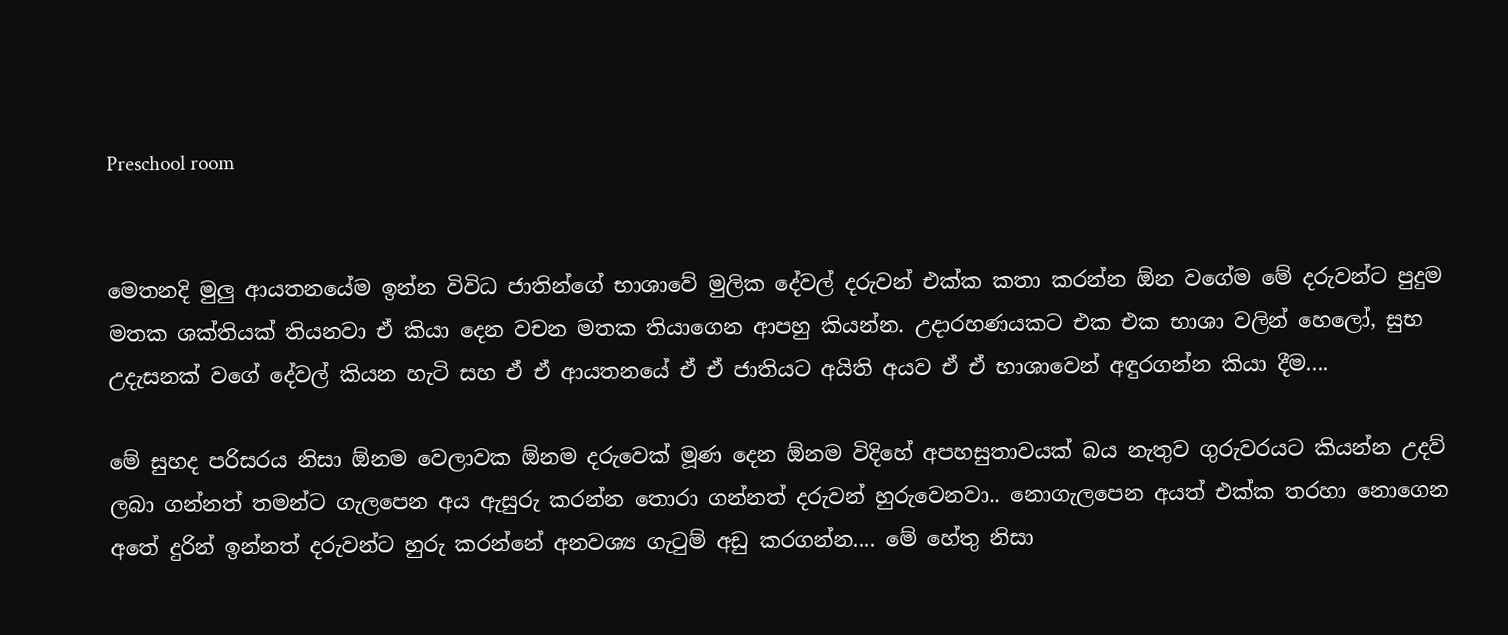Preschool room


මෙතනදි මුලු ආයතනයේම ඉන්න විවිධ ජාතින්ගේ භාශාවේ මුලික දේවල් දරුවන් එක්ක කතා කරන්න ඕන වගේම මේ දරුවන්ට පුදුම මතක ශක්තියක් තියනවා ඒ කියා දෙන වචන මතක තියාගෙන ආපහු කියන්න. උදාරහණයකට එක එක භාශා වලින් හෙලෝ, සුභ උදැසනක් වගේ දේවල් කියන හැටි සහ ඒ ඒ ආයතනයේ ඒ ඒ ජාතියට අයිති අයව ඒ ඒ භාශාවෙන් අඳුරගන්න කියා දීම....

මේ සුහද පරිසරය නිසා ඕනම වෙලාවක ඕනම දරුවෙක් මූණ දෙන ඕනම විදිහේ අපහසුතාවයක් බය නැතුව ගුරුවරයට කියන්න උදව් ලබා ගන්නත් තමන්ට ගැලපෙන අය ඇසුරු කරන්න තොරා ගන්නත් දරුවන් හුරුවෙනවා.. නොගැලපෙන අයත් එක්ක තරහා නොගෙන අතේ දුරින් ඉන්නත් දරුවන්ට හුරු කරන්නේ අනවශ්‍ය ගැටුම් අඩු කරගන්න.... මේ හේතු නිසා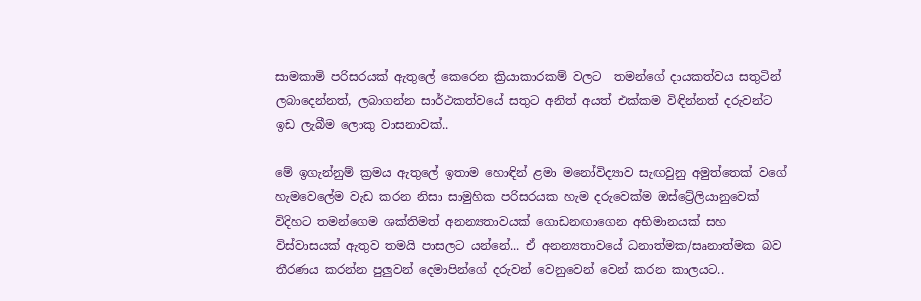සාමකාමි පරිසරයක් ඇතුලේ කෙරෙන ක්‍රියාකාරකම් වලට  තමන්ගේ දායකත්වය සතුටින් ලබාදෙන්නත්, ලබාගන්න සාර්ථකත්වයේ සතුට අනිත් අයත් එක්කම විඳින්නත් දරුවන්ට ඉඩ ලැබීම ලොකු වාසනාවක්..

මේ ඉගැන්නුම් ක්‍රමය ඇතුලේ ඉතාම හොඳින් ළමා මනෝවිද්‍යාව සැඟවුනු අමුත්තෙක් වගේ හැමවෙලේම වැඩ කරන නිසා සාමුහික පරිසරයක හැම දරුවෙක්ම ඔස්ට්‍රේලියානුවෙක් විදිහට තමන්ගෙම ශක්තිමත් අනන්‍යතාවයක් ගොඩනඟාගෙන අභිමානයක් සහ විස්වාසයක් ඇතුව තමයි පාසලට යන්නේ... ඒ අනන්‍යතාවයේ ධනාත්මක/සෘනාත්මක බව තීරණය කරන්න පුලුවන් දෙමාපින්ගේ දරුවන් වෙනුවෙන් වෙන් කරන කාලයට..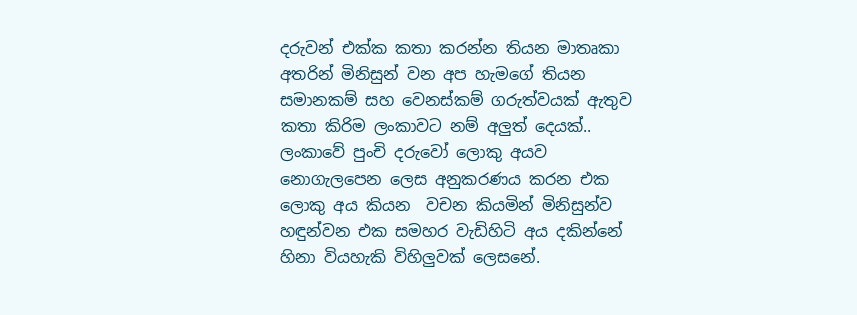දරුවන් එක්ක කතා කරන්න තියන මාතෘකා අතරින් මිනිසුන් වන අප හැමගේ තියන සමානකම් සහ වෙනස්කම් ගරුත්වයක් ඇතුව කතා කිරිම ලංකාවට නම් අලුත් දෙයක්.. ලංකාවේ පුංචි දරුවෝ ලොකු අයව නොගැලපෙන ලෙස අනුකරණය කරන එක ලොකු අය කියන  වචන කියමින් මිනිසුන්ව හඳුන්වන එක සමහර වැඩිහිටි අය දකින්නේ හිනා වියහැකි විහිලුවක් ලෙසනේ.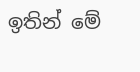ඉතින් මේ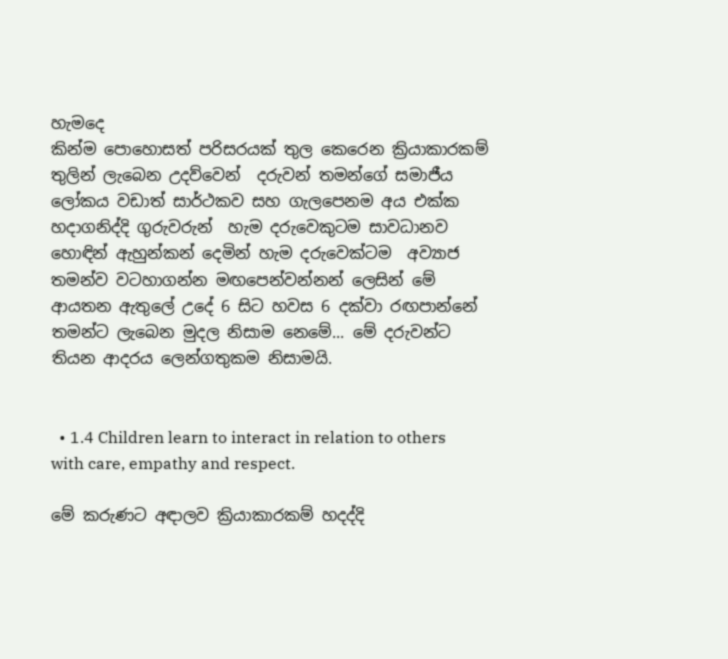හැමදෙ
කින්ම පොහොසත් පරිසරයක් තුල කෙරෙන ක්‍රියාකාරකම් තුලින් ලැබෙන උදව්වෙන්  දරුවන් තමන්ගේ සමාජීය  ලෝකය වඩාත් සාර්ථකව සහ ගැලපෙනම අය එක්ක හදාගනිද්දි ගුරුවරුන්  හැම දරුවෙකුටම සාවධානව හොඳින් ඇහුන්කන් දෙමින් හැම දරුවෙක්ටම  අව්‍යාජ තමන්ව වටහාගන්න මඟපෙන්වන්නන් ලෙසින් මේ ආයතන ඇතුලේ උදේ 6 සිට හවස 6 දක්වා රඟපාන්නේ තමන්ට ලැබෙන මුදල නිසාම නෙමේ... මේ දරුවන්ට තියන ආදරය ලෙන්ගතුකම නිසාමයි.


  • 1.4 Children learn to interact in relation to others with care, empathy and respect.

මේ කරුණට අඳාලව ක්‍රියාකාරකම් හදද්දි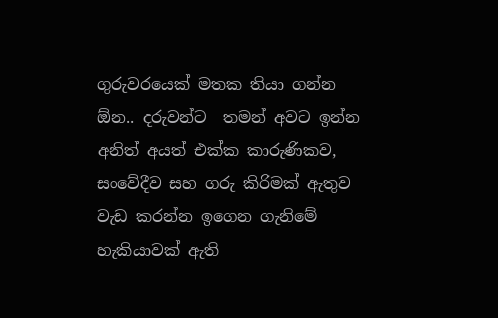ගුරුවරයෙක් මතක තියා ගන්න ඕන.. දරුවන්ට  තමන් අවට ඉන්න අනිත් අයත් එක්ක කාරුණිකව, සංවේදීව සහ ගරු කිරිමක් ඇතුව වැඩ කරන්න ඉගෙන ගැනිමේ හැකියාවක් ඇති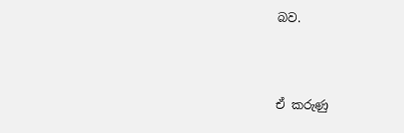බව.



ඒ කරුණු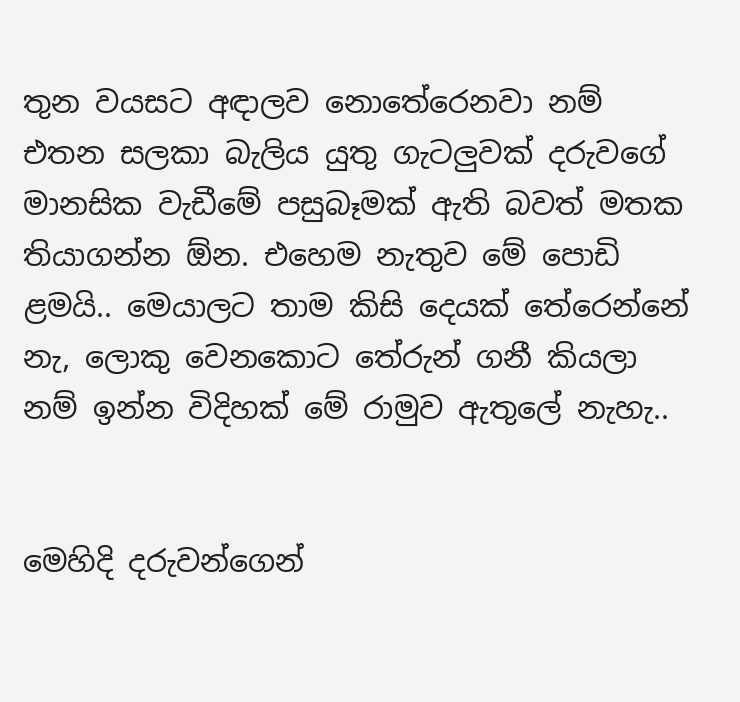තුන වයසට අඳාලව නොතේරෙනවා නම් එතන සලකා බැලිය යුතු ගැටලුවක් දරුවගේ මානසික වැඩීමේ පසුබෑමක් ඇති බවත් මතක තියාගන්න ඕන. එහෙම නැතුව මේ පොඩි ළමයි.. මෙයාලට තාම කිසි දෙයක් තේරෙන්නේ නැ, ලොකු වෙනකොට තේරුන් ගනී කියලා නම් ඉන්න විදිහක් මේ රාමුව ඇතුලේ නැහැ..


මෙහිදි දරුවන්ගෙන්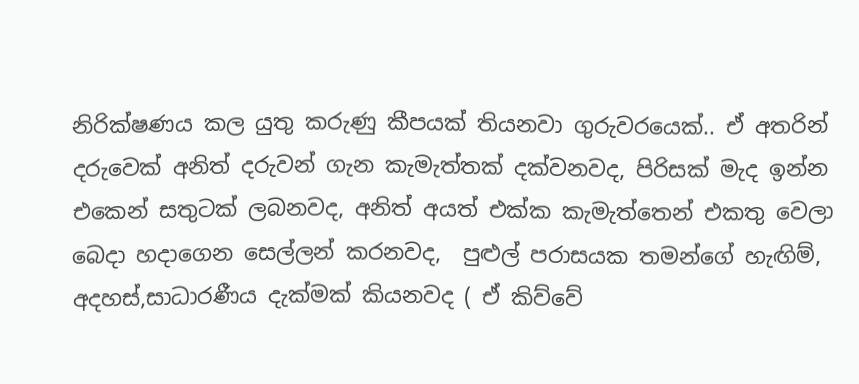නිරික්ෂණය කල යුතු කරුණු කීපයක් තියනවා ගුරුවරයෙක්.. ඒ අතරින් දරුවෙක් අනිත් දරුවන් ගැන කැමැත්තක් දක්වනවද, පිරිසක් මැද ඉන්න එකෙන් සතුටක් ලබනවද, අනිත් අයත් එක්ක කැමැත්තෙන් එකතු වෙලා බෙදා හදාගෙන සෙල්ලන් කරනවද,  පුළුල් පරාසයක තමන්ගේ හැඟිම්, අදහස්,සාධාරණීය දැක්මක් කියනවද ( ඒ කිව්වේ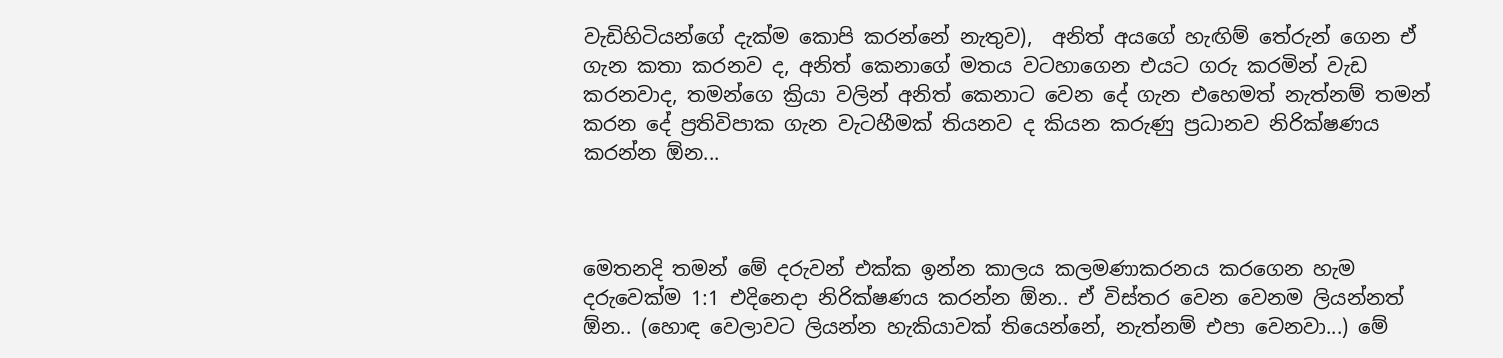වැඩිහිටියන්ගේ දැක්ම කොපි කරන්නේ නැතුව),  අනිත් අයගේ හැඟිම් තේරුන් ගෙන ඒ ගැන කතා කරනව ද, අනිත් කෙනාගේ මතය වටහාගෙන එයට ගරු කරමින් වැඩ කරනවාද, තමන්ගෙ ක්‍රියා වලින් අනිත් කෙනාට වෙන දේ ගැන එහෙමත් නැත්නම් තමන් කරන දේ ප්‍රතිවිපාක ගැන වැටහීමක් තියනව ද කියන කරුණු ප්‍රධානව නිරික්ෂණය කරන්න ඕන...



මෙතනදි තමන් මේ දරුවන් එක්ක ඉන්න කාලය කලමණාකරනය කරගෙන හැම දරුවෙක්ම 1:1 එදිනෙදා නිරික්ෂණය කරන්න ඕන.. ඒ විස්තර වෙන වෙනම ලියන්නත් ඕන.. (හොඳ වෙලාවට ලියන්න හැකියාවක් තියෙන්නේ, නැත්නම් එපා වෙනවා...) මේ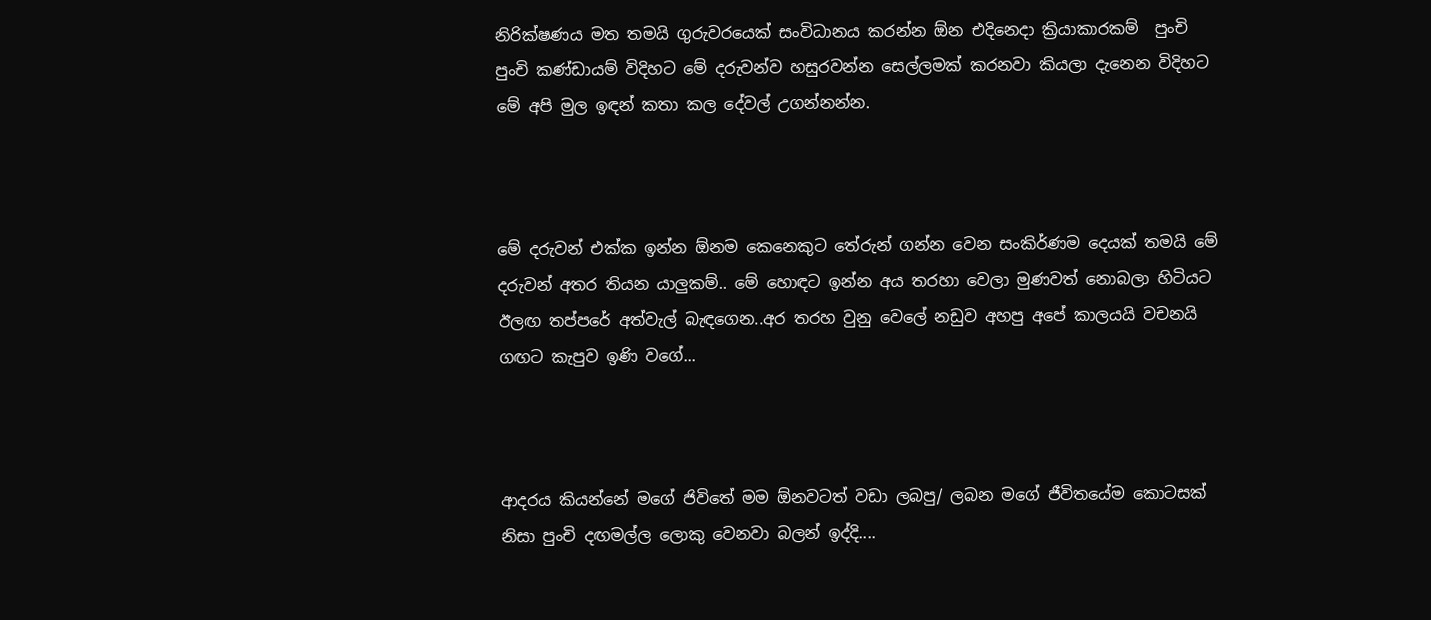නිරික්ෂණය මත තමයි ගුරුවරයෙක් සංවිධානය කරන්න ඕන එදිනෙදා ක්‍රියාකාරකම්  පුංචි පුංචි කණ්ඩායම් විදිහට මේ දරුවන්ව හසුරවන්න සෙල්ලමක් කරනවා කියලා දැනෙන විදිහට මේ අපි මුල ඉඳන් කතා කල දේවල් උගන්නන්න.



මේ දරුවන් එක්ක ඉන්න ඕනම කෙනෙකුට තේරුන් ගන්න වෙන සංකිර්ණම දෙයක් තමයි මේ දරුවන් අතර තියන යාලුකම්.. මේ හොඳට ඉන්න අය තරහා වෙලා මුණවත් නොබලා හිටියට ඊලඟ තප්පරේ අත්වැල් බැඳගෙන..අර තරහ වුනු වෙලේ නඩුව අහපු අපේ කාලයයි වචනයි ගඟට කැපුව ඉණි වගේ...



ආදරය කියන්නේ මගේ ජිවිතේ මම ඕනවටත් වඩා ලබපු/ ලබන මගේ ජීවිතයේම කොටසක් නිසා පුංචි දඟමල්ල ලොකු වෙනවා බලන් ඉද්දි....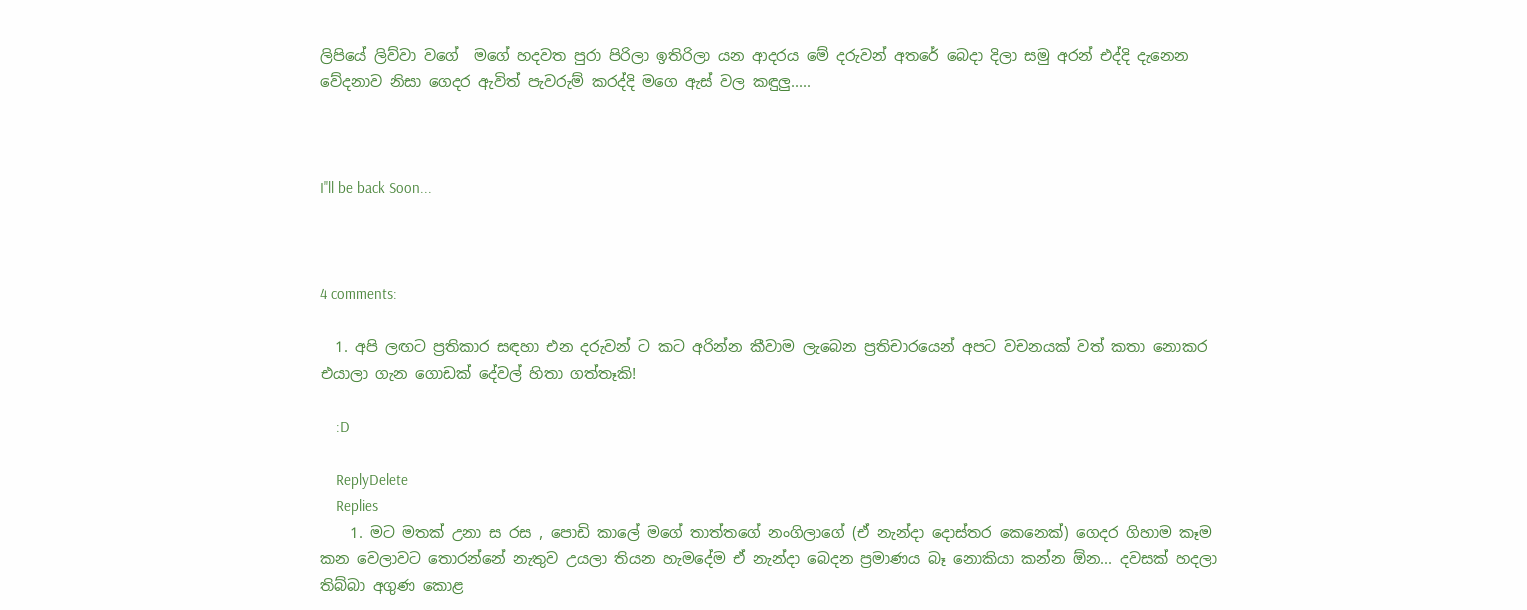ලිපියේ ලිව්වා වගේ  මගේ හදවත පුරා පිරිලා ඉතිරිලා යන ආදරය මේ දරුවන් අතරේ බෙදා දිලා සමු අරන් එද්දි දැනෙන වේදනාව නිසා ගෙදර ඇවිත් පැවරුම් කරද්දි මගෙ ඇස් වල කඳුලු.....



I''ll be back Soon...



4 comments:

  1. අපි ලඟට ප්‍රතිකාර සඳහා එන දරුවන් ට කට අරින්න කීවාම ලැබෙන ප්‍රතිචාරයෙන් අපට වචනයක් වත් කතා නොකර එයාලා ගැන ගොඩක් දේවල් හිතා ගත්තෑකි!

    :D

    ReplyDelete
    Replies
    1. මට මතක් උනා ස රස , පොඩි කාලේ මගේ තාත්තගේ නංගිලාගේ (ඒ නැන්දා දොස්තර කෙනෙක්) ගෙදර ගිහාම කෑම කන වෙලාවට තොරන්නේ නැතුව උයලා තියන හැමදේම ඒ නැන්දා බෙදන ප්‍රමාණය බෑ නොකියා කන්න ඕන... දවසක් හදලා තිබ්බා අගුණ කොළ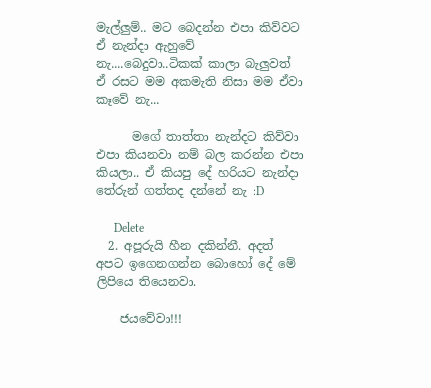මැල්ලුම්.. මට බෙදන්න එපා කිව්වට ඒ නැන්දා ඇහුවේ නැ....බෙදුවා..ටිකක් කාලා බැලුවත් ඒ රසට මම අකමැති නිසා මම ඒවා කෑවේ නැ...

      මගේ තාත්තා නැන්දට කිව්වා එපා කියනවා නම් බල කරන්න එපා කියලා.. ඒ කියපු දේ හරියට නැන්දා තේරුන් ගත්තද දන්නේ නැ :D

      Delete
  2. අපූරුයි හීන දකින්නී. අදත් අපට ඉගෙනගන්න බොහෝ දේ මේ ලිපියෙ තියෙනවා.

    ජයවේවා!!!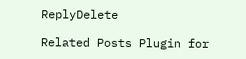ReplyDelete

Related Posts Plugin for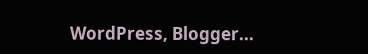WordPress, Blogger...